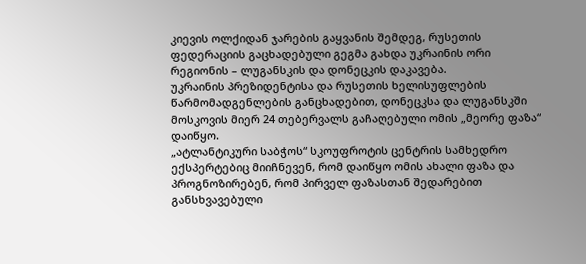კიევის ოლქიდან ჯარების გაყვანის შემდეგ, რუსეთის ფედერაციის გაცხადებული გეგმა გახდა უკრაინის ორი რეგიონის – ლუგანსკის და დონეცკის დაკავება.
უკრაინის პრეზიდენტისა და რუსეთის ხელისუფლების წარმომადგენლების განცხადებით, დონეცკსა და ლუგანსკში მოსკოვის მიერ 24 თებერვალს გაჩაღებული ომის „მეორე ფაზა“ დაიწყო.
„ატლანტიკური საბჭოს“ სკოუფროტის ცენტრის სამხედრო ექსპერტებიც მიიჩნევენ, რომ დაიწყო ომის ახალი ფაზა და პროგნოზირებენ, რომ პირველ ფაზასთან შედარებით განსხვავებული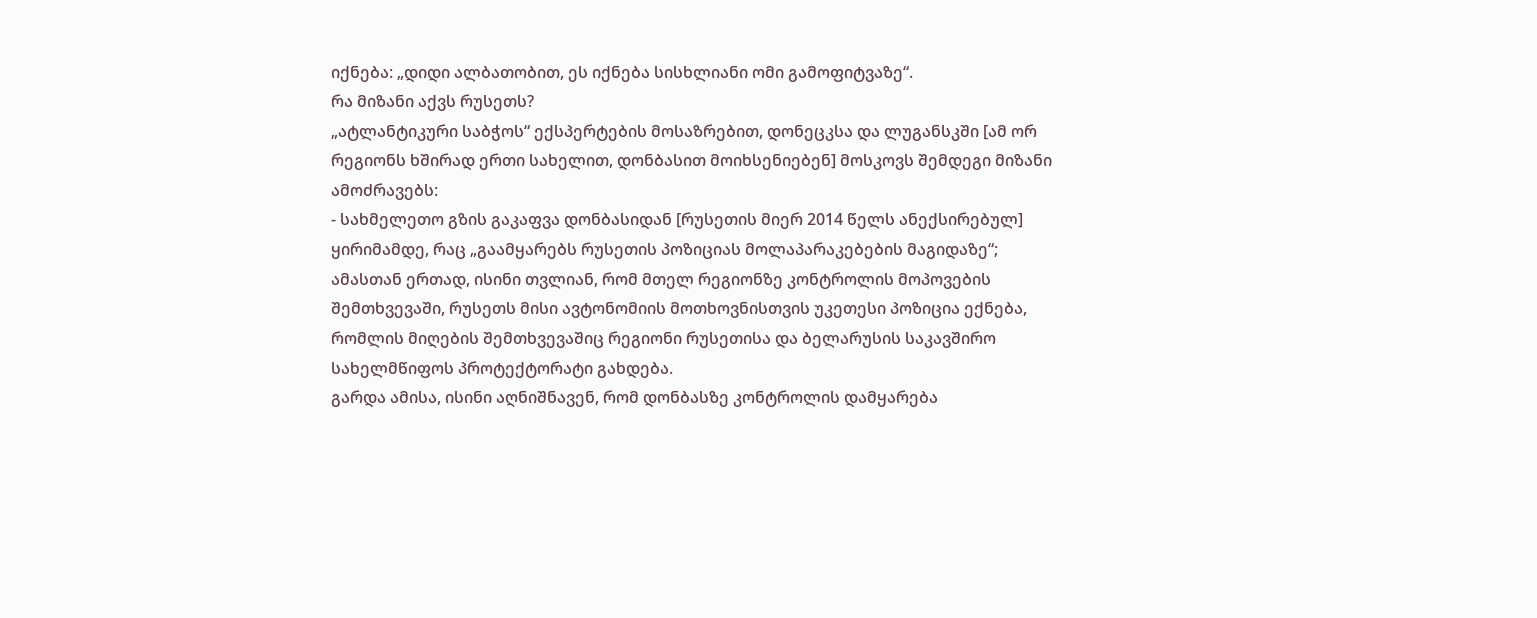იქნება: „დიდი ალბათობით, ეს იქნება სისხლიანი ომი გამოფიტვაზე“.
რა მიზანი აქვს რუსეთს?
„ატლანტიკური საბჭოს“ ექსპერტების მოსაზრებით, დონეცკსა და ლუგანსკში [ამ ორ რეგიონს ხშირად ერთი სახელით, დონბასით მოიხსენიებენ] მოსკოვს შემდეგი მიზანი ამოძრავებს:
- სახმელეთო გზის გაკაფვა დონბასიდან [რუსეთის მიერ 2014 წელს ანექსირებულ] ყირიმამდე, რაც „გაამყარებს რუსეთის პოზიციას მოლაპარაკებების მაგიდაზე“;
ამასთან ერთად, ისინი თვლიან, რომ მთელ რეგიონზე კონტროლის მოპოვების შემთხვევაში, რუსეთს მისი ავტონომიის მოთხოვნისთვის უკეთესი პოზიცია ექნება, რომლის მიღების შემთხვევაშიც რეგიონი რუსეთისა და ბელარუსის საკავშირო სახელმწიფოს პროტექტორატი გახდება.
გარდა ამისა, ისინი აღნიშნავენ, რომ დონბასზე კონტროლის დამყარება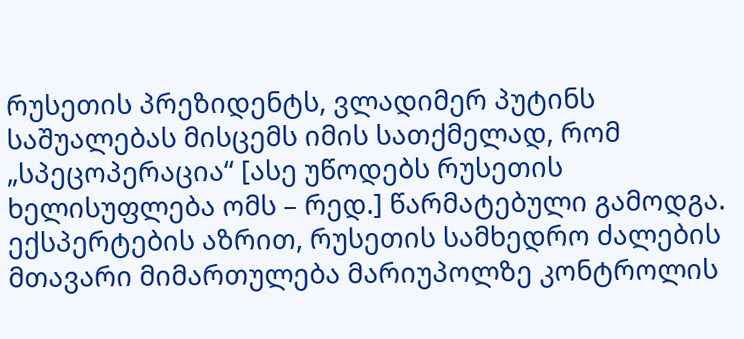რუსეთის პრეზიდენტს, ვლადიმერ პუტინს საშუალებას მისცემს იმის სათქმელად, რომ „სპეცოპერაცია“ [ასე უწოდებს რუსეთის ხელისუფლება ომს – რედ.] წარმატებული გამოდგა.
ექსპერტების აზრით, რუსეთის სამხედრო ძალების მთავარი მიმართულება მარიუპოლზე კონტროლის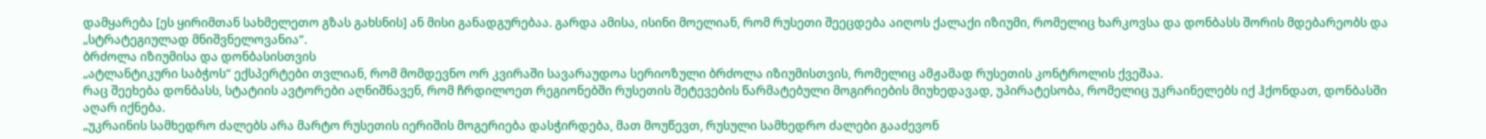დამყარება [ეს ყირიმთან სახმელეთო გზას გახსნის] ან მისი განადგურებაა. გარდა ამისა, ისინი მოელიან, რომ რუსეთი შეეცდება აიღოს ქალაქი იზიუმი, რომელიც ხარკოვსა და დონბასს შორის მდებარეობს და „სტრატეგიულად მნიშვნელოვანია“.
ბრძოლა იზიუმისა და დონბასისთვის
„ატლანტიკური საბჭოს“ ექსპერტები თვლიან, რომ მომდევნო ორ კვირაში სავარაუდოა სერიოზული ბრძოლა იზიუმისთვის, რომელიც ამჟამად რუსეთის კონტროლის ქვეშაა.
რაც შეეხება დონბასს, სტატიის ავტორები აღნიშნავენ, რომ ჩრდილოეთ რეგიონებში რუსეთის შეტევების წარმატებული მოგირიების მიუხედავად, უპირატესობა, რომელიც უკრაინელებს იქ ჰქონდათ, დონბასში აღარ იქნება.
„უკრაინის სამხედრო ძალებს არა მარტო რუსეთის იერიშის მოგერიება დასჭირდება, მათ მოუწევთ, რუსული სამხედრო ძალები გააძევონ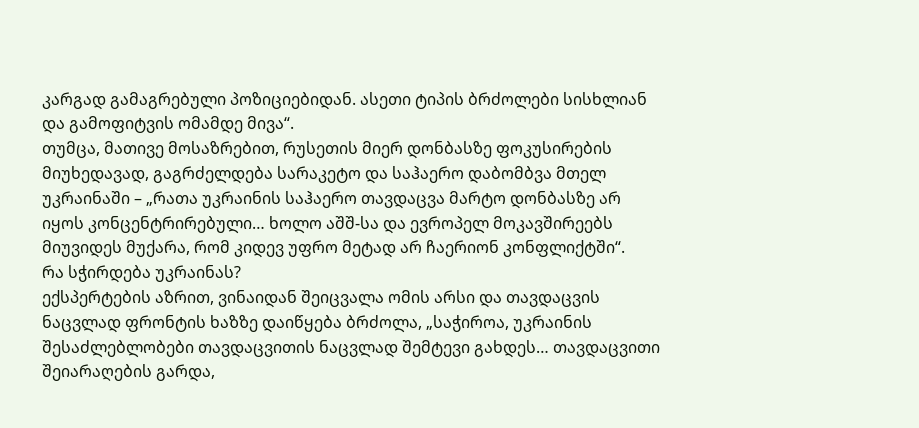კარგად გამაგრებული პოზიციებიდან. ასეთი ტიპის ბრძოლები სისხლიან და გამოფიტვის ომამდე მივა“.
თუმცა, მათივე მოსაზრებით, რუსეთის მიერ დონბასზე ფოკუსირების მიუხედავად, გაგრძელდება სარაკეტო და საჰაერო დაბომბვა მთელ უკრაინაში – „რათა უკრაინის საჰაერო თავდაცვა მარტო დონბასზე არ იყოს კონცენტრირებული… ხოლო აშშ-სა და ევროპელ მოკავშირეებს მიუვიდეს მუქარა, რომ კიდევ უფრო მეტად არ ჩაერიონ კონფლიქტში“.
რა სჭირდება უკრაინას?
ექსპერტების აზრით, ვინაიდან შეიცვალა ომის არსი და თავდაცვის ნაცვლად ფრონტის ხაზზე დაიწყება ბრძოლა, „საჭიროა, უკრაინის შესაძლებლობები თავდაცვითის ნაცვლად შემტევი გახდეს… თავდაცვითი შეიარაღების გარდა,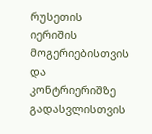რუსეთის იერიშის მოგერიებისთვის და კონტრიერიშზე გადასვლისთვის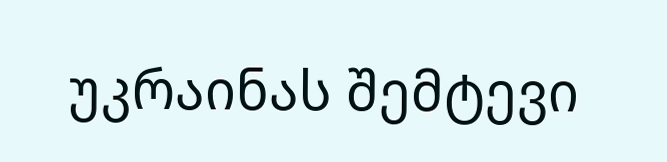უკრაინას შემტევი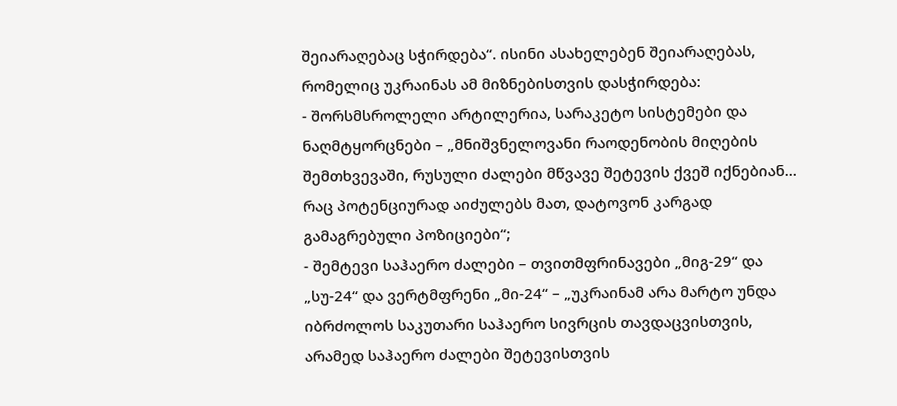შეიარაღებაც სჭირდება“. ისინი ასახელებენ შეიარაღებას, რომელიც უკრაინას ამ მიზნებისთვის დასჭირდება:
- შორსმსროლელი არტილერია, სარაკეტო სისტემები და ნაღმტყორცნები – „მნიშვნელოვანი რაოდენობის მიღების შემთხვევაში, რუსული ძალები მწვავე შეტევის ქვეშ იქნებიან… რაც პოტენციურად აიძულებს მათ, დატოვონ კარგად გამაგრებული პოზიციები“;
- შემტევი საჰაერო ძალები – თვითმფრინავები „მიგ-29“ და „სუ-24“ და ვერტმფრენი „მი-24“ – „უკრაინამ არა მარტო უნდა იბრძოლოს საკუთარი საჰაერო სივრცის თავდაცვისთვის, არამედ საჰაერო ძალები შეტევისთვის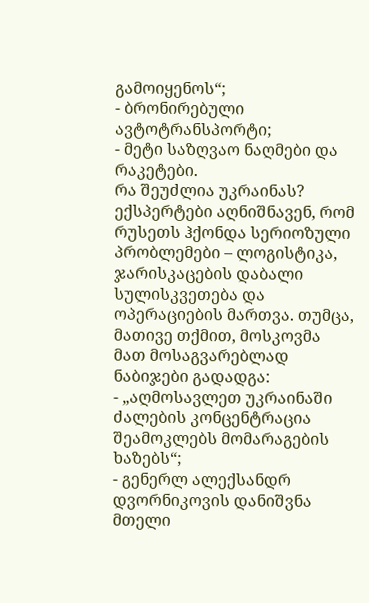გამოიყენოს“;
- ბრონირებული ავტოტრანსპორტი;
- მეტი საზღვაო ნაღმები და რაკეტები.
რა შეუძლია უკრაინას?
ექსპერტები აღნიშნავენ, რომ რუსეთს ჰქონდა სერიოზული პრობლემები – ლოგისტიკა, ჯარისკაცების დაბალი სულისკვეთება და ოპერაციების მართვა. თუმცა, მათივე თქმით, მოსკოვმა მათ მოსაგვარებლად ნაბიჯები გადადგა:
- „აღმოსავლეთ უკრაინაში ძალების კონცენტრაცია შეამოკლებს მომარაგების ხაზებს“;
- გენერლ ალექსანდრ დვორნიკოვის დანიშვნა მთელი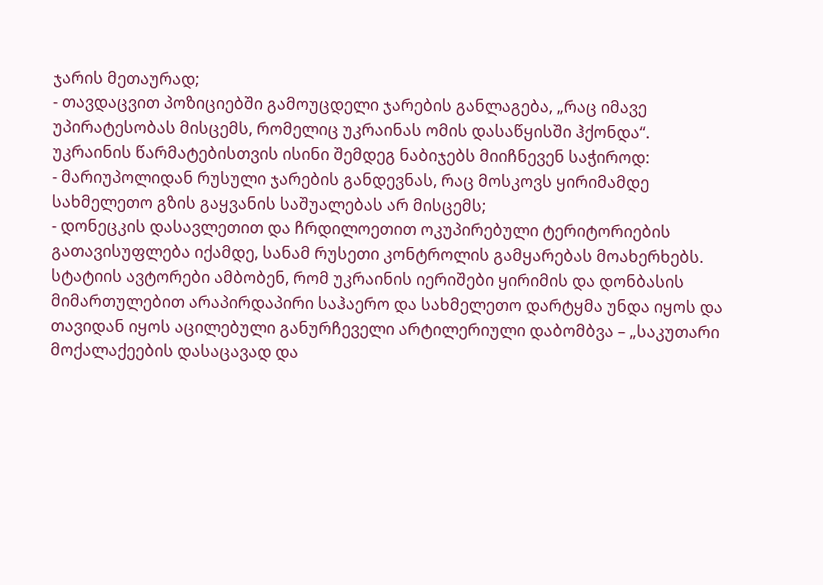ჯარის მეთაურად;
- თავდაცვით პოზიციებში გამოუცდელი ჯარების განლაგება, „რაც იმავე უპირატესობას მისცემს, რომელიც უკრაინას ომის დასაწყისში ჰქონდა“.
უკრაინის წარმატებისთვის ისინი შემდეგ ნაბიჯებს მიიჩნევენ საჭიროდ:
- მარიუპოლიდან რუსული ჯარების განდევნას, რაც მოსკოვს ყირიმამდე სახმელეთო გზის გაყვანის საშუალებას არ მისცემს;
- დონეცკის დასავლეთით და ჩრდილოეთით ოკუპირებული ტერიტორიების გათავისუფლება იქამდე, სანამ რუსეთი კონტროლის გამყარებას მოახერხებს.
სტატიის ავტორები ამბობენ, რომ უკრაინის იერიშები ყირიმის და დონბასის მიმართულებით არაპირდაპირი საჰაერო და სახმელეთო დარტყმა უნდა იყოს და თავიდან იყოს აცილებული განურჩეველი არტილერიული დაბომბვა – „საკუთარი მოქალაქეების დასაცავად და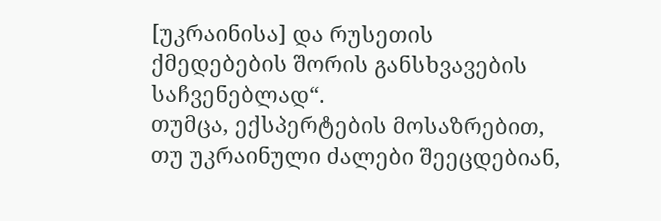[უკრაინისა] და რუსეთის ქმედებების შორის განსხვავების საჩვენებლად“.
თუმცა, ექსპერტების მოსაზრებით, თუ უკრაინული ძალები შეეცდებიან,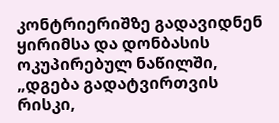კონტრიერიშზე გადავიდნენ ყირიმსა და დონბასის ოკუპირებულ ნაწილში, „დგება გადატვირთვის რისკი,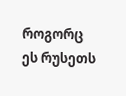როგორც ეს რუსეთს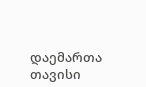დაემართა თავისი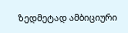ზედმეტად ამბიციური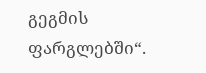გეგმის ფარგლებში“.